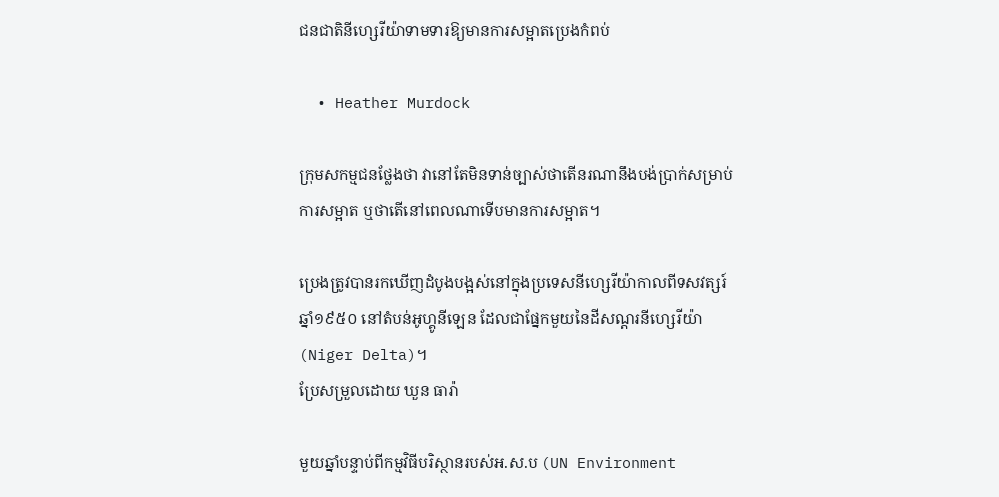ជនជាតិនីហ្សេរីយ៉ាទាមទារឱ្យមានការសម្អាតប្រេងកំពប់

  • Heather Murdock

ក្រុមសកម្មជនថ្លែងថា វានៅតែមិនទាន់ច្បាស់ថាតើនរណានឹងបង់ប្រាក់សម្រាប់ការសម្អាត ឬថាតើនៅពេលណាទើបមានការសម្អាត។

ប្រេងត្រូវបានរកឃើញដំបូងបង្អស់នៅក្នុងប្រទេសនីហ្សេរីយ៉ាកាលពីទសវត្សរ៍ឆ្នាំ១៩៥០ នៅតំបន់អូហ្គូនីឡេន ដែលជាផ្នែកមួយនៃដីសណ្តរនីហ្សេរីយ៉ា (Niger Delta)។
ប្រែសម្រួលដោយ ឃួន ធារ៉ា

មួយឆ្នាំបន្ទាប់ពីកម្មវិធីបរិស្ថានរបស់អ.ស.ប (UN Environment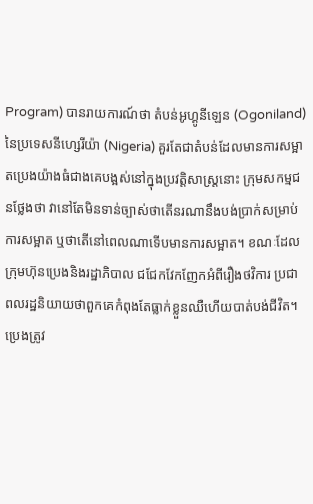Program) បានរាយការណ៍ថា តំបន់អូហ្គូនីឡេន (Ogoniland) នៃប្រទេសនីហ្សេរីយ៉ា (Nigeria) គួរតែជាតំបន់ដែលមានការសម្អាតប្រេងយ៉ាងធំជាងគេបង្អស់នៅក្នុងប្រវត្តិសាស្ត្រនោះ ក្រុមសកម្មជនថ្លែងថា វានៅតែមិនទាន់ច្បាស់ថាតើនរណានឹងបង់ប្រាក់សម្រាប់ការសម្អាត ឬថាតើនៅពេលណាទើបមានការសម្អាត។ ខណៈដែលក្រុមហ៊ុនប្រេងនិងរដ្ឋាភិបាល ជជែកវែកញែកអំពីរឿងថវិការ ប្រជាពលរដ្ឋនិយាយថាពួកគេកំពុងតែធ្លាក់ខ្លួនឈឺហើយបាត់បង់ជីវិត។
ប្រេងត្រូវ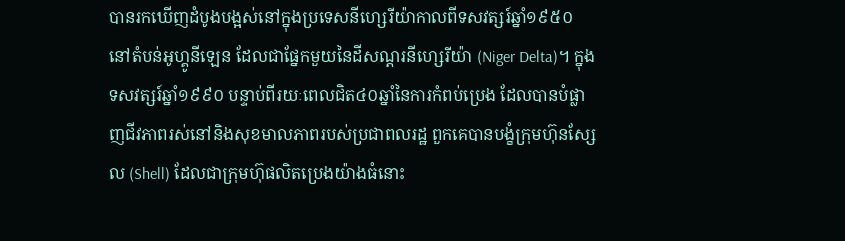បានរកឃើញដំបូងបង្អស់នៅក្នុងប្រទេសនីហ្សេរីយ៉ាកាលពីទសវត្សរ៍ឆ្នាំ១៩៥០ នៅតំបន់អូហ្គូនីឡេន ដែលជាផ្នែកមួយនៃដីសណ្តរនីហ្សេរីយ៉ា (Niger Delta)។ ក្នុងទសវត្សរ៍ឆ្នាំ១៩៩០ បន្ទាប់ពីរយៈពេលជិត៤០ឆ្នាំនៃការកំពប់ប្រេង ដែលបានបំផ្លាញជីវភាពរស់នៅនិងសុខមាលភាពរបស់ប្រជាពលរដ្ឋ ពួកគេបានបង្ខំក្រុមហ៊ុនស្សែល (Shell) ដែលជាក្រុមហ៊ុផលិតប្រេងយ៉ាងធំនោះ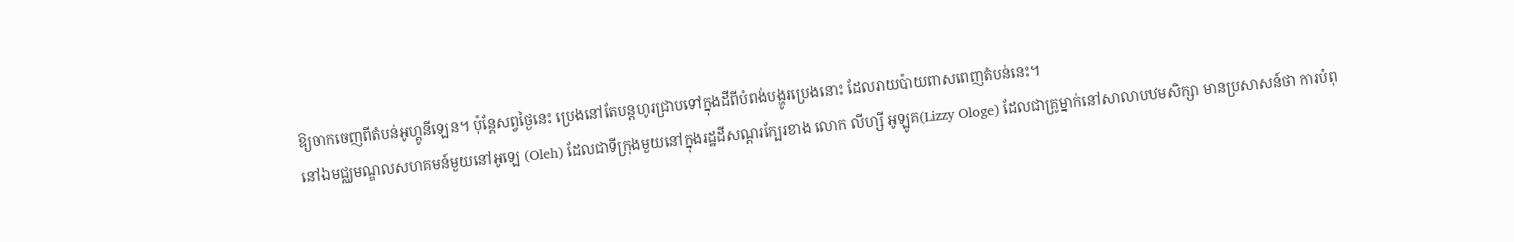ឱ្យចាកចេញពីតំបន់អូហ្គូនីឡេន។ ប៉ុន្តែសព្វថ្ងៃនេះ ប្រេងនៅតែបន្តហូរជ្រាបទៅក្នុងដីពីបំពង់បង្ហូរប្រេងនោះ ដែលរាយប៉ាយពាសពេញតំបន់នេះ។
នៅឯមជ្ឈមណ្ឌលសហគមន៍មួយនៅអូឡេ (Oleh) ដែលជាទីក្រុងមួយនៅក្នុងរដ្ឋដីសណ្តរក្បែរខាង លោក លីហ្សី អូឡូគ(Lizzy Ologe) ដែលជាគ្រូម្នាក់នៅសាលាបឋមសិក្សា មានប្រសាសន៍ថា ការបំពុ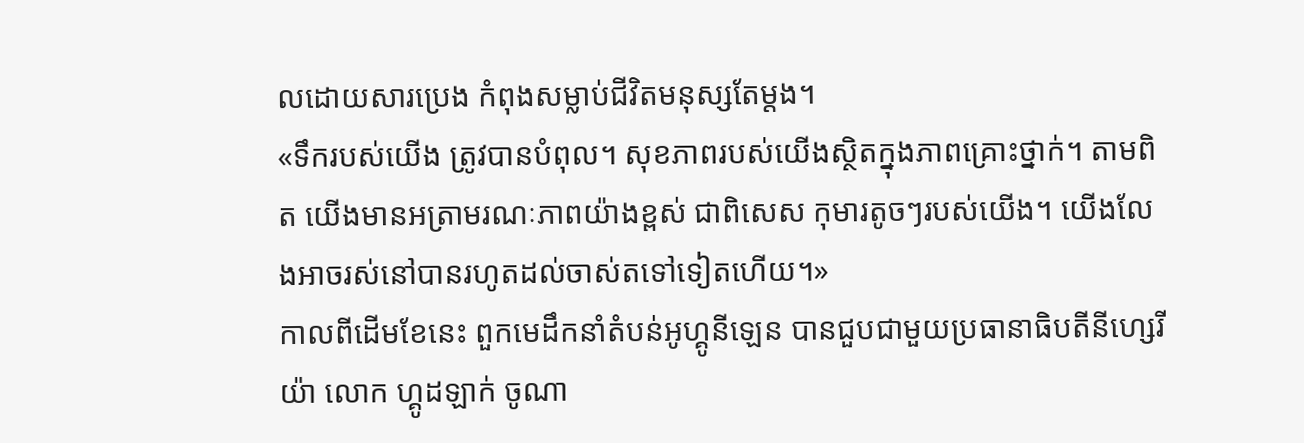លដោយសារប្រេង កំពុងសម្លាប់ជីវិតមនុស្សតែម្តង។
«ទឹករបស់យើង ត្រូវបានបំពុល។ សុខភាពរបស់យើងស្ថិតក្នុងភាពគ្រោះថ្នាក់។ តាមពិត យើងមានអត្រាមរណៈភាពយ៉ាងខ្ពស់ ជាពិសេស កុមារតូចៗរបស់យើង។ យើងលែងអាចរស់នៅបានរហូតដល់ចាស់តទៅទៀតហើយ។»
កាលពីដើមខែនេះ ពួកមេដឹកនាំតំបន់អូហ្គូនីឡេន បានជួបជាមួយប្រធានាធិបតីនីហ្សេរីយ៉ា លោក ហ្គូដឡាក់ ចូណា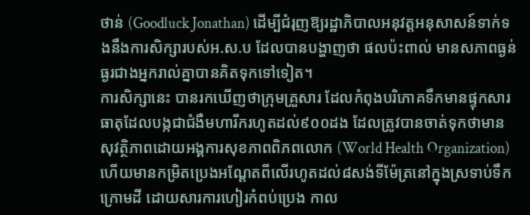ថាន់ (Goodluck Jonathan) ដើម្បីជំរុញឱ្យរដ្ឋាភិបាលអនុវត្តអនុសាសន៍ទាក់ទងនឹងការសិក្សារបស់អ.ស.ប ដែលបានបង្ហាញថា ផលប៉ះពាល់ មានសភាពធ្ងន់ធ្ងរជាងអ្នករាល់គ្នាបានគិតទុកទៅទៀត។
ការសិក្សានេះ បានរកឃើញថាក្រុមគ្រួសារ ដែលកំពុងបរិភោគទឹកមានផ្ទុកសារធាតុដែលបង្កជាជំងឺមហារីករហូតដល់៩០០ដង ដែលត្រូវបានចាត់ទុកថាមានសុវត្ថិភាពដោយអង្គការសុខភាពពិភពលោក (World Health Organization) ហើយមានកម្រិតប្រេងអណ្តែតពីលើរហូតដល់៨សង់ទីម៉ែត្រនៅក្នុងស្រទាប់ទឹកក្រោមដី ដោយសារការហៀរកំពប់ប្រេង កាល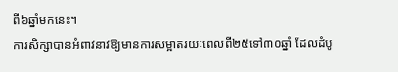ពី៦ឆ្នាំមកនេះ។
ការសិក្សាបានអំពាវនាវឱ្យមានការសម្អាតរយៈពេលពី២៥ទៅ៣០ឆ្នាំ ដែលដំបូ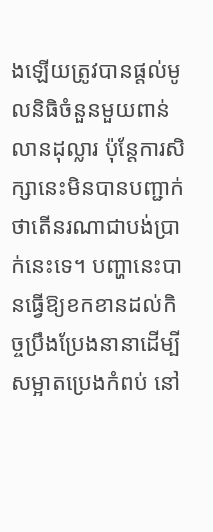ងឡើយត្រូវបានផ្តល់មូលនិធិចំនួនមួយពាន់លានដុល្លារ ប៉ុន្តែការសិក្សានេះមិនបានបញ្ជាក់ថាតើនរណាជាបង់ប្រាក់នេះទេ។ បញ្ហានេះបានធ្វើឱ្យខកខានដល់កិច្ចប្រឹងប្រែងនានាដើម្បីសម្អាតប្រេងកំពប់ នៅ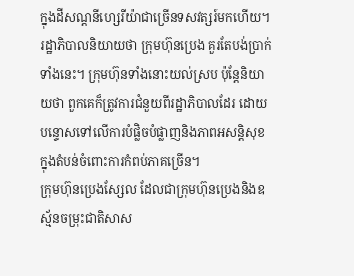ក្នុងដីសណ្តនីហ្សេរីយ៉ាជាច្រើនទសវត្សរ៍មកហើយ។ រដ្ឋាភិបាលនិយាយថា ក្រុមហ៊ុនប្រេង គួរតែបង់ប្រាក់ទាំងនេះ។ ក្រុមហ៊ុនទាំងនោះយល់ស្រប ប៉ុន្តែនិយាយថា ពួកគេក៏ត្រូវការជំនួយពីរដ្ឋាភិបាលដែរ ដោយបន្ទោសទៅលើការបំផ្លិចបំផ្លាញនិងភាពអសន្តិសុខក្នុងតំបន់ចំពោះការកំពប់ភាគច្រើន។
ក្រុមហ៊ុនប្រេងស្សែល ដែលជាក្រុមហ៊ុនប្រេងនិងឧស្ម័នចម្រុះជាតិសាស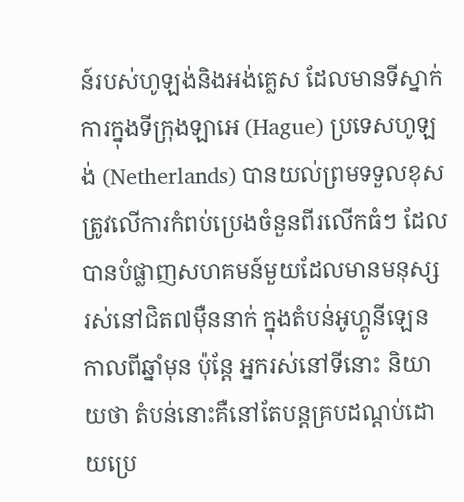ន៍របស់ហូឡង់និងអង់គ្លេស ដែលមានទីស្នាក់ការក្នុងទីក្រុងឡាអេ (Hague) ប្រទេសហូឡង់ (Netherlands) បានយល់ព្រមទទួលខុសត្រូវលើការកំពប់ប្រេងចំនួនពីរលើកធំៗ ដែលបានបំផ្លាញសហគមន៍មួយដែលមានមនុស្សរស់នៅជិត៧ម៉ឺននាក់ ក្នុងតំបន់អូហ្គូនីឡេន កាលពីឆ្នាំមុន ប៉ុន្តែ អ្នករស់នៅទីនោះ និយាយថា តំបន់នោះគឺនៅតែបន្តគ្របដណ្តប់ដោយប្រេ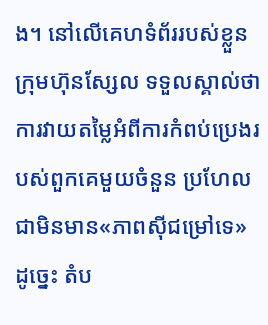ង។ នៅលើគេហទំព័ររបស់ខ្លួន ក្រុមហ៊ុនស្សែល ទទួលស្គាល់ថា ការវាយតម្លៃអំពីការកំពប់ប្រេងរបស់ពួកគេមួយចំនួន ប្រហែលជាមិនមាន«ភាពស៊ីជម្រៅទេ» ដូច្នេះ តំប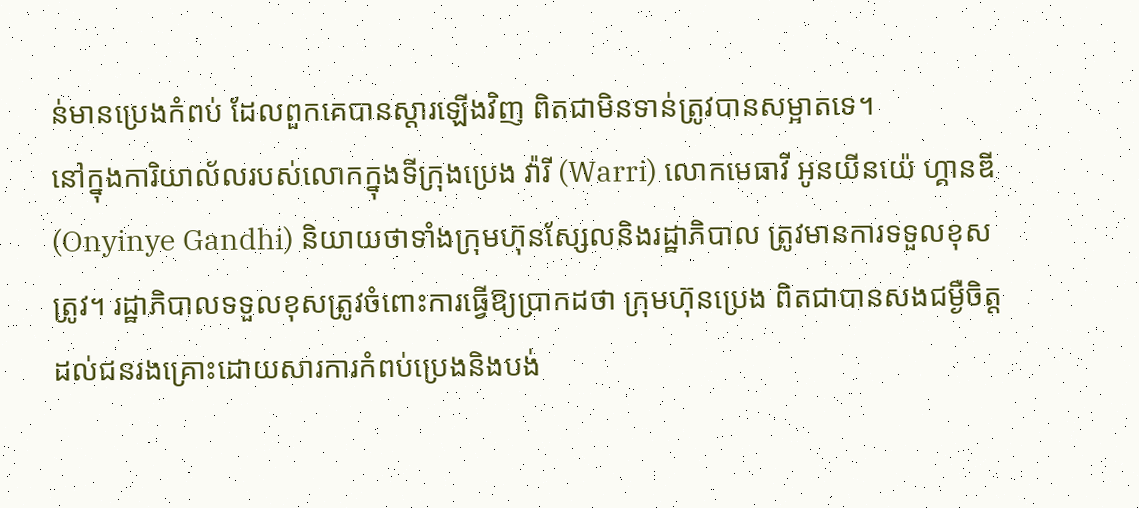ន់មានប្រេងកំពប់ ដែលពួកគេបានស្តារឡើងវិញ ពិតជាមិនទាន់ត្រូវបានសម្អាតទេ។
នៅក្នុងការិយាល័លរបស់លោកក្នុងទីក្រុងប្រេង វ៉ារី (Warri) លោកមេធាវី អូនយីនយ៉េ ហ្គានឌី (Onyinye Gandhi) និយាយថាទាំងក្រុមហ៊ុនស្សែលនិងរដ្ឋាភិបាល ត្រូវមានការទទួលខុសត្រូវ។ រដ្ឋាភិបាលទទួលខុសត្រូវចំពោះការធ្វើឱ្យប្រាកដថា ក្រុមហ៊ុនប្រេង ពិតជាបានសងជម្ងឺចិត្តដល់ជនរងគ្រោះដោយសារការកំពប់ប្រេងនិងបង់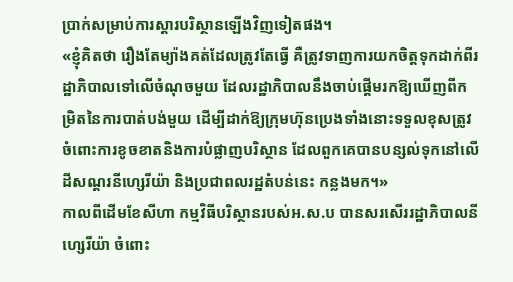ប្រាក់សម្រាប់ការស្តារបរិស្ថានឡើងវិញទៀតផង។
«ខ្ញុំគិតថា រឿងតែម្យ៉ាងគត់ដែលត្រូវតែធ្វើ គឺត្រូវទាញការយកចិត្តទុកដាក់ពីរដ្ឋាភិបាលទៅលើចំណុចមួយ ដែលរដ្ឋាភិបាលនឹងចាប់ផ្តើមរកឱ្យឃើញពីកម្រិតនៃការបាត់បង់មួយ ដើម្បីដាក់ឱ្យក្រុមហ៊ុនប្រេងទាំងនោះទទួលខុសត្រូវចំពោះការខូចខាតនិងការបំផ្លាញបរិស្ថាន ដែលពួកគេបានបន្សល់ទុកនៅលើដីសណ្តរនីហ្សេរីយ៉ា និងប្រជាពលរដ្ឋតំបន់នេះ កន្លងមក។»
កាលពីដើមខែសីហា កម្មវិធីបរិស្ថានរបស់អ.ស.ប បានសរសើររដ្ឋាភិបាលនីហ្សេរីយ៉ា ចំពោះ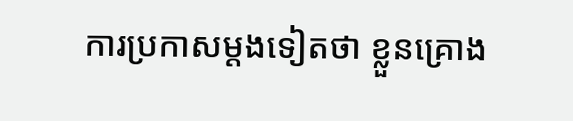ការប្រកាសម្តងទៀតថា ខ្លួនគ្រោង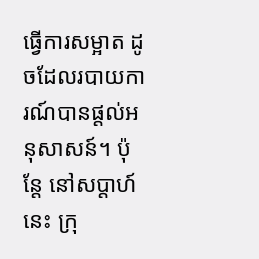ធ្វើការសម្អាត ដូចដែលរបាយការណ៍បានផ្តល់អនុសាសន៍។ ប៉ុន្តែ នៅសប្តាហ៍នេះ ក្រុ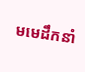មមេដឹកនាំ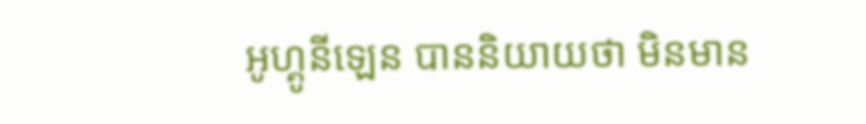អូហ្គូនីឡេន បាននិយាយថា មិនមាន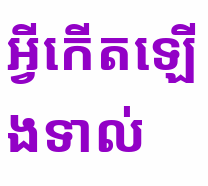អ្វីកើតឡើងទាល់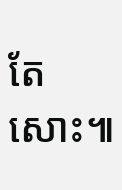តែសោះ៕